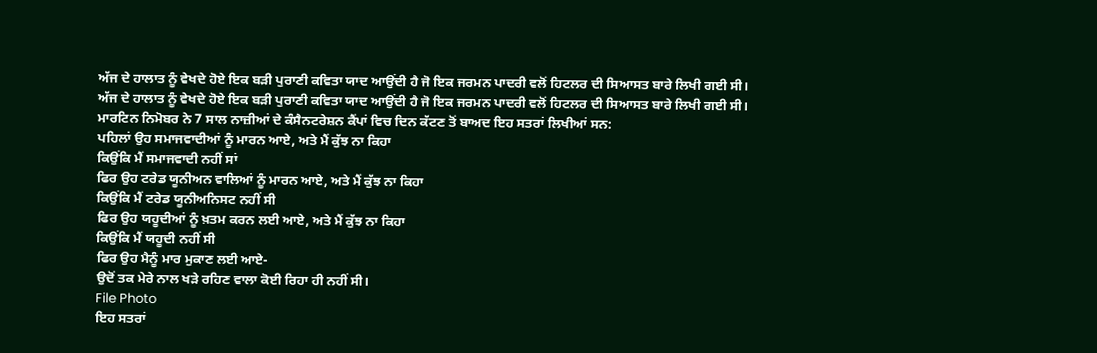ਅੱਜ ਦੇ ਹਾਲਾਤ ਨੂੰ ਵੇਖਦੇ ਹੋਏ ਇਕ ਬੜੀ ਪੁਰਾਣੀ ਕਵਿਤਾ ਯਾਦ ਆਉਂਦੀ ਹੈ ਜੋ ਇਕ ਜਰਮਨ ਪਾਦਰੀ ਵਲੋਂ ਹਿਟਲਰ ਦੀ ਸਿਆਸਤ ਬਾਰੇ ਲਿਖੀ ਗਈ ਸੀ।
ਅੱਜ ਦੇ ਹਾਲਾਤ ਨੂੰ ਵੇਖਦੇ ਹੋਏ ਇਕ ਬੜੀ ਪੁਰਾਣੀ ਕਵਿਤਾ ਯਾਦ ਆਉਂਦੀ ਹੈ ਜੋ ਇਕ ਜਰਮਨ ਪਾਦਰੀ ਵਲੋਂ ਹਿਟਲਰ ਦੀ ਸਿਆਸਤ ਬਾਰੇ ਲਿਖੀ ਗਈ ਸੀ। ਮਾਰਟਿਨ ਨਿਮੋਬਰ ਨੇ 7 ਸਾਲ ਨਾਜ਼ੀਆਂ ਦੇ ਕੰਸੈਨਟਰੇਸ਼ਨ ਕੈਂਪਾਂ ਵਿਚ ਦਿਨ ਕੱਟਣ ਤੋਂ ਬਾਅਦ ਇਹ ਸਤਰਾਂ ਲਿਖੀਆਂ ਸਨ:
ਪਹਿਲਾਂ ਉਹ ਸਮਾਜਵਾਦੀਆਂ ਨੂੰ ਮਾਰਨ ਆਏ, ਅਤੇ ਮੈਂ ਕੁੱਝ ਨਾ ਕਿਹਾ
ਕਿਉਂਕਿ ਮੈਂ ਸਮਾਜਵਾਦੀ ਨਹੀਂ ਸਾਂ
ਫਿਰ ਉਹ ਟਰੇਡ ਯੂਨੀਅਨ ਵਾਲਿਆਂ ਨੂੰ ਮਾਰਨ ਆਏ, ਅਤੇ ਮੈਂ ਕੁੱਝ ਨਾ ਕਿਹਾ
ਕਿਉਂਕਿ ਮੈਂ ਟਰੇਡ ਯੂਨੀਅਨਿਸਟ ਨਹੀਂ ਸੀ
ਫਿਰ ਉਹ ਯਹੂਦੀਆਂ ਨੂੰ ਖ਼ਤਮ ਕਰਨ ਲਈ ਆਏ, ਅਤੇ ਮੈਂ ਕੁੱਝ ਨਾ ਕਿਹਾ
ਕਿਉਂਕਿ ਮੈਂ ਯਹੂਦੀ ਨਹੀਂ ਸੀ
ਫਿਰ ਉਹ ਮੈਨੂੰ ਮਾਰ ਮੁਕਾਣ ਲਈ ਆਏ-
ਉਦੋਂ ਤਕ ਮੇਰੇ ਨਾਲ ਖੜੇ ਰਹਿਣ ਵਾਲਾ ਕੋਈ ਰਿਹਾ ਹੀ ਨਹੀਂ ਸੀ।
File Photo
ਇਹ ਸਤਰਾਂ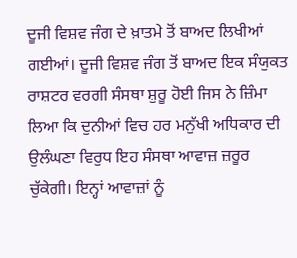ਦੂਜੀ ਵਿਸ਼ਵ ਜੰਗ ਦੇ ਖ਼ਾਤਮੇ ਤੋਂ ਬਾਅਦ ਲਿਖੀਆਂ ਗਈਆਂ। ਦੂਜੀ ਵਿਸ਼ਵ ਜੰਗ ਤੋਂ ਬਾਅਦ ਇਕ ਸੰਯੁਕਤ ਰਾਸ਼ਟਰ ਵਰਗੀ ਸੰਸਥਾ ਸ਼ੁਰੂ ਹੋਈ ਜਿਸ ਨੇ ਜ਼ਿੰਮਾ ਲਿਆ ਕਿ ਦੁਨੀਆਂ ਵਿਚ ਹਰ ਮਨੁੱਖੀ ਅਧਿਕਾਰ ਦੀ ਉਲੰਘਣਾ ਵਿਰੁਧ ਇਹ ਸੰਸਥਾ ਆਵਾਜ਼ ਜ਼ਰੂਰ ਚੁੱਕੇਗੀ। ਇਨ੍ਹਾਂ ਆਵਾਜ਼ਾਂ ਨੂੰ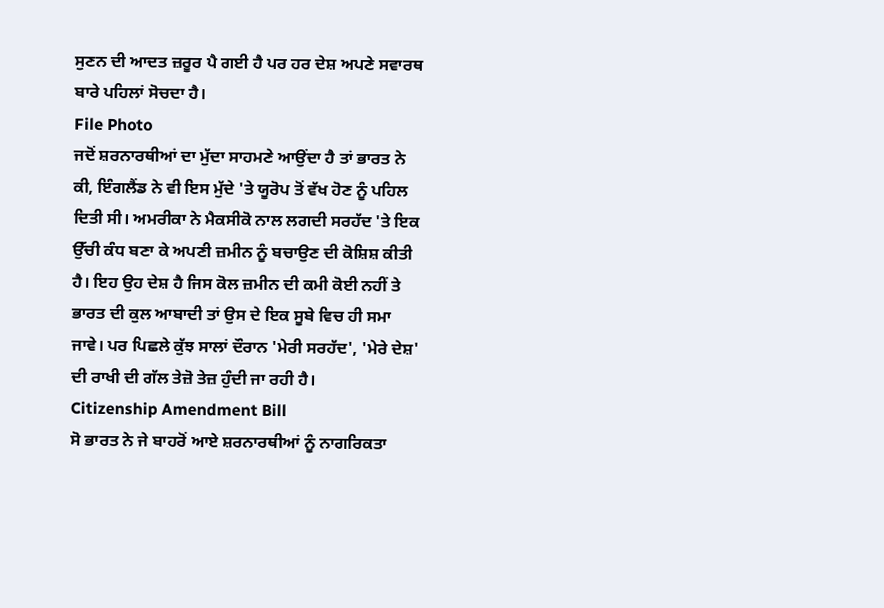ਸੁਣਨ ਦੀ ਆਦਤ ਜ਼ਰੂਰ ਪੈ ਗਈ ਹੈ ਪਰ ਹਰ ਦੇਸ਼ ਅਪਣੇ ਸਵਾਰਥ ਬਾਰੇ ਪਹਿਲਾਂ ਸੋਚਦਾ ਹੈ।
File Photo
ਜਦੋਂ ਸ਼ਰਨਾਰਥੀਆਂ ਦਾ ਮੁੱਦਾ ਸਾਹਮਣੇ ਆਉਂਦਾ ਹੈ ਤਾਂ ਭਾਰਤ ਨੇ ਕੀ, ਇੰਗਲੈਂਡ ਨੇ ਵੀ ਇਸ ਮੁੱਦੇ 'ਤੇ ਯੂਰੋਪ ਤੋਂ ਵੱਖ ਹੋਣ ਨੂੰ ਪਹਿਲ ਦਿਤੀ ਸੀ। ਅਮਰੀਕਾ ਨੇ ਮੈਕਸੀਕੋ ਨਾਲ ਲਗਦੀ ਸਰਹੱਦ 'ਤੇ ਇਕ ਉੱਚੀ ਕੰਧ ਬਣਾ ਕੇ ਅਪਣੀ ਜ਼ਮੀਨ ਨੂੰ ਬਚਾਉਣ ਦੀ ਕੋਸ਼ਿਸ਼ ਕੀਤੀ ਹੈ। ਇਹ ਉਹ ਦੇਸ਼ ਹੈ ਜਿਸ ਕੋਲ ਜ਼ਮੀਨ ਦੀ ਕਮੀ ਕੋਈ ਨਹੀਂ ਤੇ ਭਾਰਤ ਦੀ ਕੁਲ ਆਬਾਦੀ ਤਾਂ ਉਸ ਦੇ ਇਕ ਸੂਬੇ ਵਿਚ ਹੀ ਸਮਾ ਜਾਵੇ। ਪਰ ਪਿਛਲੇ ਕੁੱਝ ਸਾਲਾਂ ਦੌਰਾਨ 'ਮੇਰੀ ਸਰਹੱਦ', 'ਮੇਰੇ ਦੇਸ਼' ਦੀ ਰਾਖੀ ਦੀ ਗੱਲ ਤੇਜ਼ੋ ਤੇਜ਼ ਹੁੰਦੀ ਜਾ ਰਹੀ ਹੈ।
Citizenship Amendment Bill
ਸੋ ਭਾਰਤ ਨੇ ਜੇ ਬਾਹਰੋਂ ਆਏ ਸ਼ਰਨਾਰਥੀਆਂ ਨੂੰ ਨਾਗਰਿਕਤਾ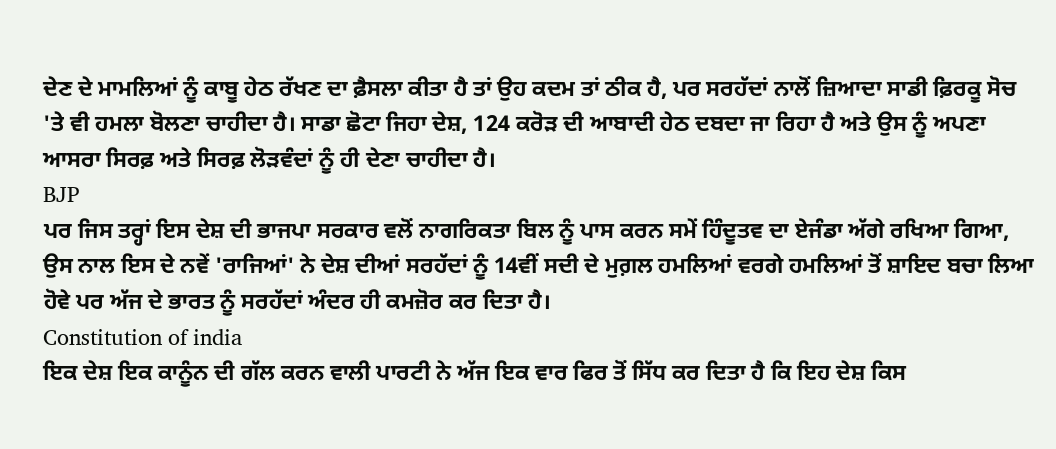ਦੇਣ ਦੇ ਮਾਮਲਿਆਂ ਨੂੰ ਕਾਬੂ ਹੇਠ ਰੱਖਣ ਦਾ ਫ਼ੈਸਲਾ ਕੀਤਾ ਹੈ ਤਾਂ ਉਹ ਕਦਮ ਤਾਂ ਠੀਕ ਹੈ, ਪਰ ਸਰਹੱਦਾਂ ਨਾਲੋਂ ਜ਼ਿਆਦਾ ਸਾਡੀ ਫ਼ਿਰਕੂ ਸੋਚ 'ਤੇ ਵੀ ਹਮਲਾ ਬੋਲਣਾ ਚਾਹੀਦਾ ਹੈ। ਸਾਡਾ ਛੋਟਾ ਜਿਹਾ ਦੇਸ਼, 124 ਕਰੋੜ ਦੀ ਆਬਾਦੀ ਹੇਠ ਦਬਦਾ ਜਾ ਰਿਹਾ ਹੈ ਅਤੇ ਉਸ ਨੂੰ ਅਪਣਾ ਆਸਰਾ ਸਿਰਫ਼ ਅਤੇ ਸਿਰਫ਼ ਲੋੜਵੰਦਾਂ ਨੂੰ ਹੀ ਦੇਣਾ ਚਾਹੀਦਾ ਹੈ।
BJP
ਪਰ ਜਿਸ ਤਰ੍ਹਾਂ ਇਸ ਦੇਸ਼ ਦੀ ਭਾਜਪਾ ਸਰਕਾਰ ਵਲੋਂ ਨਾਗਰਿਕਤਾ ਬਿਲ ਨੂੰ ਪਾਸ ਕਰਨ ਸਮੇਂ ਹਿੰਦੂਤਵ ਦਾ ਏਜੰਡਾ ਅੱਗੇ ਰਖਿਆ ਗਿਆ, ਉਸ ਨਾਲ ਇਸ ਦੇ ਨਵੇਂ 'ਰਾਜਿਆਂ' ਨੇ ਦੇਸ਼ ਦੀਆਂ ਸਰਹੱਦਾਂ ਨੂੰ 14ਵੀਂ ਸਦੀ ਦੇ ਮੁਗ਼ਲ ਹਮਲਿਆਂ ਵਰਗੇ ਹਮਲਿਆਂ ਤੋਂ ਸ਼ਾਇਦ ਬਚਾ ਲਿਆ ਹੋਵੇ ਪਰ ਅੱਜ ਦੇ ਭਾਰਤ ਨੂੰ ਸਰਹੱਦਾਂ ਅੰਦਰ ਹੀ ਕਮਜ਼ੋਰ ਕਰ ਦਿਤਾ ਹੈ।
Constitution of india
ਇਕ ਦੇਸ਼ ਇਕ ਕਾਨੂੰਨ ਦੀ ਗੱਲ ਕਰਨ ਵਾਲੀ ਪਾਰਟੀ ਨੇ ਅੱਜ ਇਕ ਵਾਰ ਫਿਰ ਤੋਂ ਸਿੱਧ ਕਰ ਦਿਤਾ ਹੈ ਕਿ ਇਹ ਦੇਸ਼ ਕਿਸ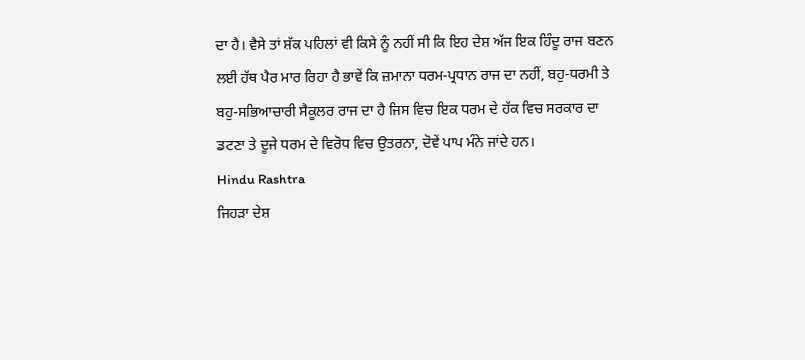ਦਾ ਹੈ। ਵੈਸੇ ਤਾਂ ਸ਼ੱਕ ਪਹਿਲਾਂ ਵੀ ਕਿਸੇ ਨੂੰ ਨਹੀਂ ਸੀ ਕਿ ਇਹ ਦੇਸ਼ ਅੱਜ ਇਕ ਹਿੰਦੂ ਰਾਜ ਬਣਨ ਲਈ ਹੱਥ ਪੈਰ ਮਾਰ ਰਿਹਾ ਹੈ ਭਾਵੇਂ ਕਿ ਜ਼ਮਾਨਾ ਧਰਮ-ਪ੍ਰਧਾਨ ਰਾਜ ਦਾ ਨਹੀਂ, ਬਹੁ-ਧਰਮੀ ਤੇ ਬਹੁ-ਸਭਿਆਚਾਰੀ ਸੈਕੂਲਰ ਰਾਜ ਦਾ ਹੈ ਜਿਸ ਵਿਚ ਇਕ ਧਰਮ ਦੇ ਹੱਕ ਵਿਚ ਸਰਕਾਰ ਦਾ ਡਟਣਾ ਤੇ ਦੂਜੇ ਧਰਮ ਦੇ ਵਿਰੋਧ ਵਿਚ ਉਤਰਨਾ, ਦੋਵੇਂ ਪਾਪ ਮੰਨੇ ਜਾਂਦੇ ਹਨ।
Hindu Rashtra
ਜਿਹੜਾ ਦੇਸ਼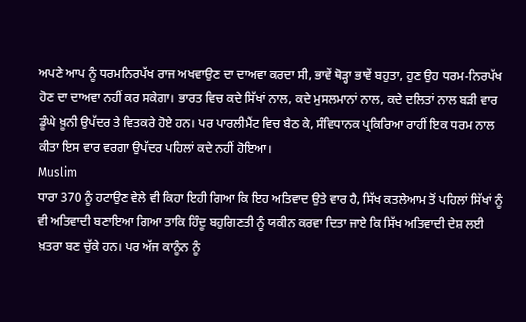ਅਪਣੇ ਆਪ ਨੂੰ ਧਰਮਨਿਰਪੱਖ ਰਾਜ ਅਖਵਾਉਣ ਦਾ ਦਾਅਵਾ ਕਰਦਾ ਸੀ, ਭਾਵੇਂ ਥੋੜ੍ਹਾ ਭਾਵੇਂ ਬਹੁਤਾ, ਹੁਣ ਉਹ ਧਰਮ-ਨਿਰਪੱਖ ਹੋਣ ਦਾ ਦਾਅਵਾ ਨਹੀਂ ਕਰ ਸਕੇਗਾ। ਭਾਰਤ ਵਿਚ ਕਦੇ ਸਿੱਖਾਂ ਨਾਲ, ਕਦੇ ਮੁਸਲਮਾਨਾਂ ਨਾਲ, ਕਦੇ ਦਲਿਤਾਂ ਨਾਲ ਬੜੀ ਵਾਰ ਡੂੰਘੇ ਖ਼ੂਨੀ ਉਪੱਦਰ ਤੇ ਵਿਤਕਰੇ ਹੋਏ ਹਨ। ਪਰ ਪਾਰਲੀਮੈਂਟ ਵਿਚ ਬੈਠ ਕੇ, ਸੰਵਿਧਾਨਕ ਪ੍ਰਕਿਰਿਆ ਰਾਹੀਂ ਇਕ ਧਰਮ ਨਾਲ ਕੀਤਾ ਇਸ ਵਾਰ ਵਰਗਾ ਉਪੱਦਰ ਪਹਿਲਾਂ ਕਦੇ ਨਹੀਂ ਹੋਇਆ।
Muslim
ਧਾਰਾ 370 ਨੂੰ ਹਟਾਉਣ ਵੇਲੇ ਵੀ ਕਿਹਾ ਇਹੀ ਗਿਆ ਕਿ ਇਹ ਅਤਿਵਾਦ ਉਤੇ ਵਾਰ ਹੈ, ਸਿੱਖ ਕਤਲੇਆਮ ਤੋਂ ਪਹਿਲਾਂ ਸਿੱਖਾਂ ਨੂੰ ਵੀ ਅਤਿਵਾਦੀ ਬਣਾਇਆ ਗਿਆ ਤਾਕਿ ਹਿੰਦੂ ਬਹੁਗਿਣਤੀ ਨੂੰ ਯਕੀਨ ਕਰਵਾ ਦਿਤਾ ਜਾਏ ਕਿ ਸਿੱਖ ਅਤਿਵਾਦੀ ਦੇਸ਼ ਲਈ ਖ਼ਤਰਾ ਬਣ ਚੁੱਕੇ ਹਨ। ਪਰ ਅੱਜ ਕਾਨੂੰਨ ਨੂੰ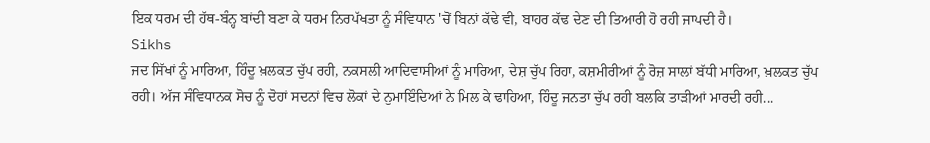ਇਕ ਧਰਮ ਦੀ ਹੱਥ-ਬੰਨ੍ਹ ਬਾਂਦੀ ਬਣਾ ਕੇ ਧਰਮ ਨਿਰਪੱਖਤਾ ਨੂੰ ਸੰਵਿਧਾਨ 'ਚੋਂ ਬਿਨਾਂ ਕੱਢੇ ਵੀ, ਬਾਹਰ ਕੱਢ ਦੇਣ ਦੀ ਤਿਆਰੀ ਹੋ ਰਹੀ ਜਾਪਦੀ ਹੈ।
Sikhs
ਜਦ ਸਿੱਖਾਂ ਨੂੰ ਮਾਰਿਆ, ਹਿੰਦੂ ਖ਼ਲਕਤ ਚੁੱਪ ਰਹੀ, ਨਕਸਲੀ ਆਦਿਵਾਸੀਆਂ ਨੂੰ ਮਾਰਿਆ, ਦੇਸ਼ ਚੁੱਪ ਰਿਹਾ, ਕਸ਼ਮੀਰੀਆਂ ਨੂੰ ਰੋਜ਼ ਸਾਲਾਂ ਬੱਧੀ ਮਾਰਿਆ, ਖ਼ਲਕਤ ਚੁੱਪ ਰਹੀ। ਅੱਜ ਸੰਵਿਧਾਨਕ ਸੋਚ ਨੂੰ ਦੋਹਾਂ ਸਦਨਾਂ ਵਿਚ ਲੋਕਾਂ ਦੇ ਨੁਮਾਇੰਦਿਆਂ ਨੇ ਮਿਲ ਕੇ ਢਾਹਿਆ, ਹਿੰਦੂ ਜਨਤਾ ਚੁੱਪ ਰਹੀ ਬਲਕਿ ਤਾੜੀਆਂ ਮਾਰਦੀ ਰਹੀ...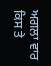ਅਗਲਾ ਵਾਰ ਕਿਸ ਤੇ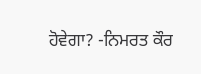ਹੋਵੇਗਾ? -ਨਿਮਰਤ ਕੌਰ